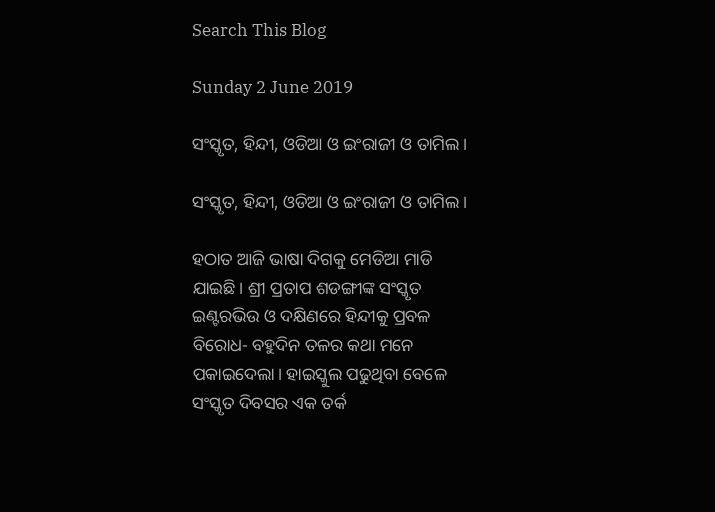Search This Blog

Sunday 2 June 2019

ସଂସ୍କୃତ, ହିନ୍ଦୀ, ଓଡିଆ ଓ ଇଂରାଜୀ ଓ ତାମିଲ।

ସଂସ୍କୃତ, ହିନ୍ଦୀ, ଓଡିଆ ଓ ଇଂରାଜୀ ଓ ତାମିଲ।

ହଠାତ ଆଜି ଭାଷା ଦିଗକୁ ମେଡିଆ ମାଡି ଯାଇଛି। ଶ୍ରୀ ପ୍ରତାପ ଶଡଙ୍ଗୀଙ୍କ ସଂସ୍କୃତ ଇଣ୍ଟରଭିଉ ଓ ଦକ୍ଷିଣରେ ହିନ୍ଦୀକୁ ପ୍ରବଳ ବିରୋଧ- ବହୁଦିନ ତଳର କଥା ମନେ ପକାଇଦେଲା। ହାଇସ୍କୁଲ ପଢୁଥିବା ବେଳେ ସଂସ୍କୃତ ଦିବସର ଏକ ତର୍କ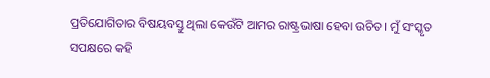ପ୍ରତିଯୋଗିତାର ବିଷୟବସ୍ତୁ ଥିଲା କେଉଁଟି ଆମର ରାଷ୍ଟ୍ରଭାଷା ହେବା ଉଚିତ। ମୁଁ ସଂସ୍କୃତ ସପକ୍ଷରେ କହି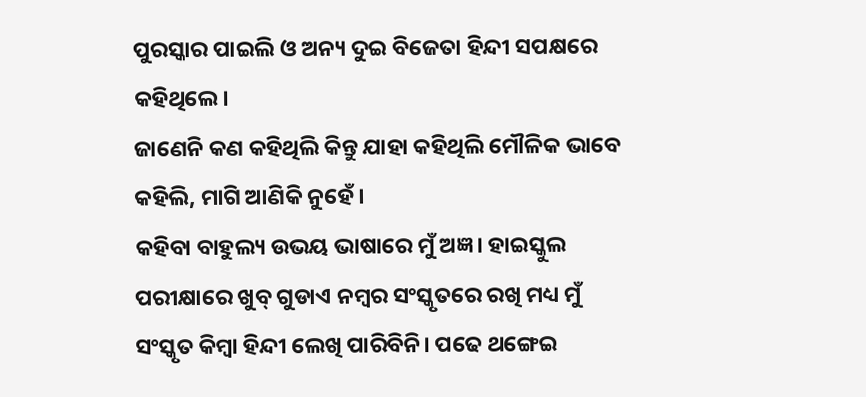ପୁରସ୍କାର ପାଇଲି ଓ ଅନ୍ୟ ଦୁଇ ବିଜେତା ହିନ୍ଦୀ ସପକ୍ଷରେ କହିଥିଲେ।
ଜାଣେନି କଣ କହିଥିଲି କିନ୍ତୁ ଯାହା କହିଥିଲି ମୌଳିକ ଭାବେ କହିଲି, ମାଗି ଆଣିକି ନୁହେଁ।
କହିବା ବାହୁଲ୍ୟ ଉଭୟ ଭାଷାରେ ମୁଁ ଅଜ୍ଞ। ହାଇସ୍କୁଲ ପରୀକ୍ଷାରେ ଖୁବ୍ ଗୁଡାଏ ନମ୍ବର ସଂସ୍କୃତରେ ରଖି ମଧ୍ୟ ମୁଁ ସଂସ୍କୃତ କିମ୍ବା ହିନ୍ଦୀ ଲେଖି ପାରିବିନି। ପଢେ ଥଙ୍ଗେଇ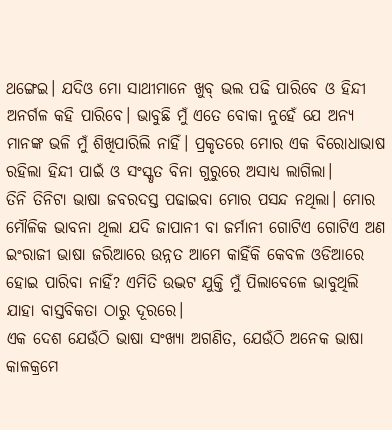ଥଙ୍ଗେଇ। ଯଦିଓ ମୋ ସାଥୀମାନେ ଖୁବ୍ ଭଲ ପଢି ପାରିବେ ଓ ହିନ୍ଦୀ ଅନର୍ଗଳ କହି ପାରିବେ। ଭାବୁଛି ମୁଁ ଏତେ ବୋକା ନୁହେଁ ଯେ ଅନ୍ୟ ମାନଙ୍କ ଭଳି ମୁଁ ଶିଖିପାରିଲି ନାହିଁ। ପ୍ରକୃତରେ ମୋର ଏକ ବିରୋଧାଭାଷ ରହିଲା ହିନ୍ଦୀ ପାଇଁ ଓ ସଂସ୍କୃତ ବିନା ଗୁରୁରେ ଅସାଧ୍ୟ ଲାଗିଲା।
ତିନି ତିନିଟା ଭାଷା ଜବରଦସ୍ତ ପଢାଇବା ମୋର ପସନ୍ଦ ନଥିଲା। ମୋର ମୌଳିକ ଭାବନା ଥିଲା ଯଦି ଜାପାନୀ ବା ଜର୍ମାନୀ ଗୋଟିଏ ଗୋଟିଏ ଅଣ ଇଂରାଜୀ ଭାଷା ଜରିଆରେ ଉନ୍ନତ ଆମେ କାହିଁକି କେବଳ ଓଡିଆରେ ହୋଇ ପାରିବା ନାହିଁ? ଏମିତି ଉଦ୍ଭଟ ଯୁକ୍ତି ମୁଁ ପିଲାବେଳେ ଭାବୁଥିଲି ଯାହା ବାସ୍ତବିକତା ଠାରୁ ଦୂରରେ।
ଏକ ଦେଶ ଯେଉଁଠି ଭାଷା ସଂଖ୍ୟା ଅଗଣିତ, ଯେଉଁଠି ଅନେକ ଭାଷା କାଳକ୍ରମେ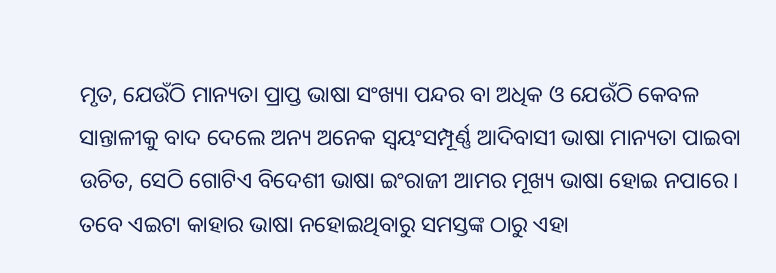ମୃତ, ଯେଉଁଠି ମାନ୍ୟତା ପ୍ରାପ୍ତ ଭାଷା ସଂଖ୍ୟା ପନ୍ଦର ବା ଅଧିକ ଓ ଯେଉଁଠି କେବଳ ସାନ୍ତାଳୀକୁ ବାଦ ଦେଲେ ଅନ୍ୟ ଅନେକ ସ୍ବୟଂସମ୍ପୂର୍ଣ୍ଣ ଆଦିବାସୀ ଭାଷା ମାନ୍ୟତା ପାଇବା ଉଚିତ, ସେଠି ଗୋଟିଏ ବିଦେଶୀ ଭାଷା ଇଂରାଜୀ ଆମର ମୂଖ୍ୟ ଭାଷା ହୋଇ ନପାରେ। ତବେ ଏଇଟା କାହାର ଭାଷା ନହୋଇଥିବାରୁ ସମସ୍ତଙ୍କ ଠାରୁ ଏହା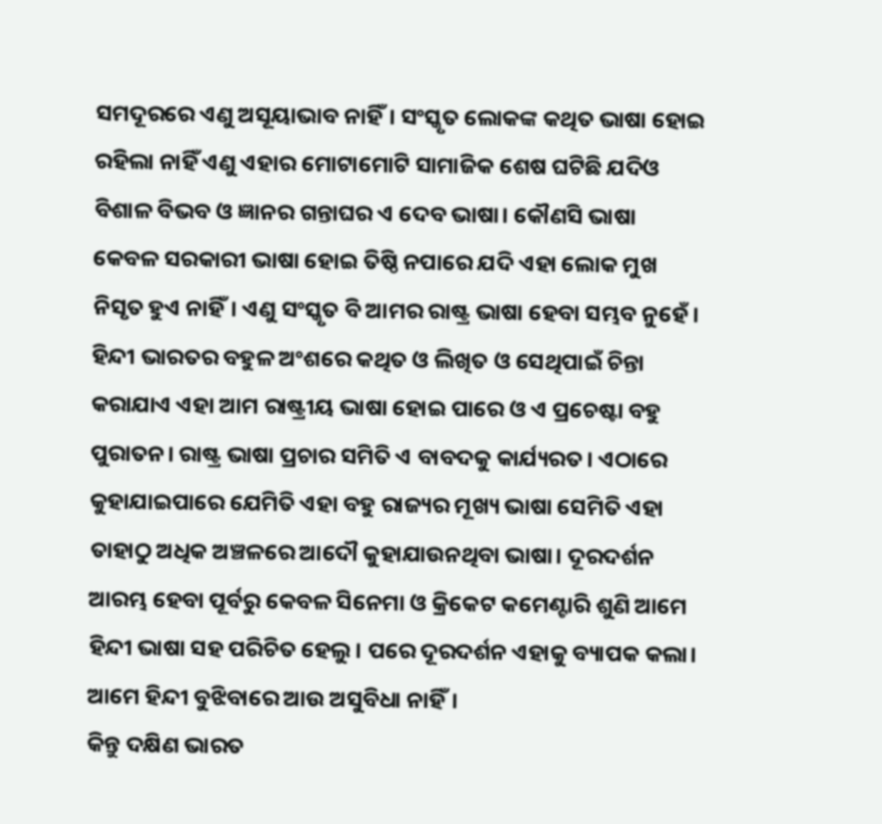ସମଦୂରରେ ଏଣୁ ଅସୂୟାଭାବ ନାହିଁ। ସଂସ୍କୃତ ଲୋକଙ୍କ କଥିତ ଭାଷା ହୋଇ ରହିଲା ନାହିଁ ଏଣୁ ଏହାର ମୋଟାମୋଟି ସାମାଜିକ ଶେଷ ଘଟିଛି ଯଦିଓ ବିଶାଳ ବିଭବ ଓ ଜ୍ଞାନର ଗନ୍ତାଘର ଏ ଦେବ ଭାଷା। କୌଣସି ଭାଷା କେବଳ ସରକାରୀ ଭାଷା ହୋଇ ତିଷ୍ଠି ନପାରେ ଯଦି ଏହା ଲୋକ ମୁଖ ନିସୃତ ହୁଏ ନାହିଁ। ଏଣୁ ସଂସ୍କୃତ ବି ଆମର ରାଷ୍ଟ୍ର ଭାଷା ହେବା ସମ୍ଭବ ନୁହେଁ। ହିନ୍ଦୀ ଭାରତର ବହୁଳ ଅଂଶରେ କଥିତ ଓ ଲିଖିତ ଓ ସେଥିପାଇଁ ଚିନ୍ତା କରାଯାଏ ଏହା ଆମ ରାଷ୍ଟ୍ରୀୟ ଭାଷା ହୋଇ ପାରେ ଓ ଏ ପ୍ରଚେଷ୍ଟା ବହୁ ପୁରାତନ। ରାଷ୍ଟ୍ର ଭାଷା ପ୍ରଚାର ସମିତି ଏ ବାବଦକୁ କାର୍ଯ୍ୟରତ। ଏଠାରେ କୁହାଯାଇପାରେ ଯେମିତି ଏହା ବହୁ ରାଜ୍ୟର ମୂଖ୍ୟ ଭାଷା ସେମିତି ଏହା ତାହାଠୁ ଅଧିକ ଅଞ୍ଚଳରେ ଆଦୌ କୁହାଯାଉନଥିବା ଭାଷା। ଦୂରଦର୍ଶନ ଆରମ୍ଭ ହେବା ପୂର୍ବରୁ କେବଳ ସିନେମା ଓ କ୍ରିକେଟ କମେଣ୍ଟାରି ଶୁଣି ଆମେ ହିନ୍ଦୀ ଭାଷା ସହ ପରିଚିତ ହେଲୁ। ପରେ ଦୂରଦର୍ଶନ ଏହାକୁ ବ୍ୟାପକ କଲା। ଆମେ ହିନ୍ଦୀ ବୁଝିବାରେ ଆଉ ଅସୁବିଧା ନାହିଁ।
କିନ୍ତୁ ଦକ୍ଷିଣ ଭାରତ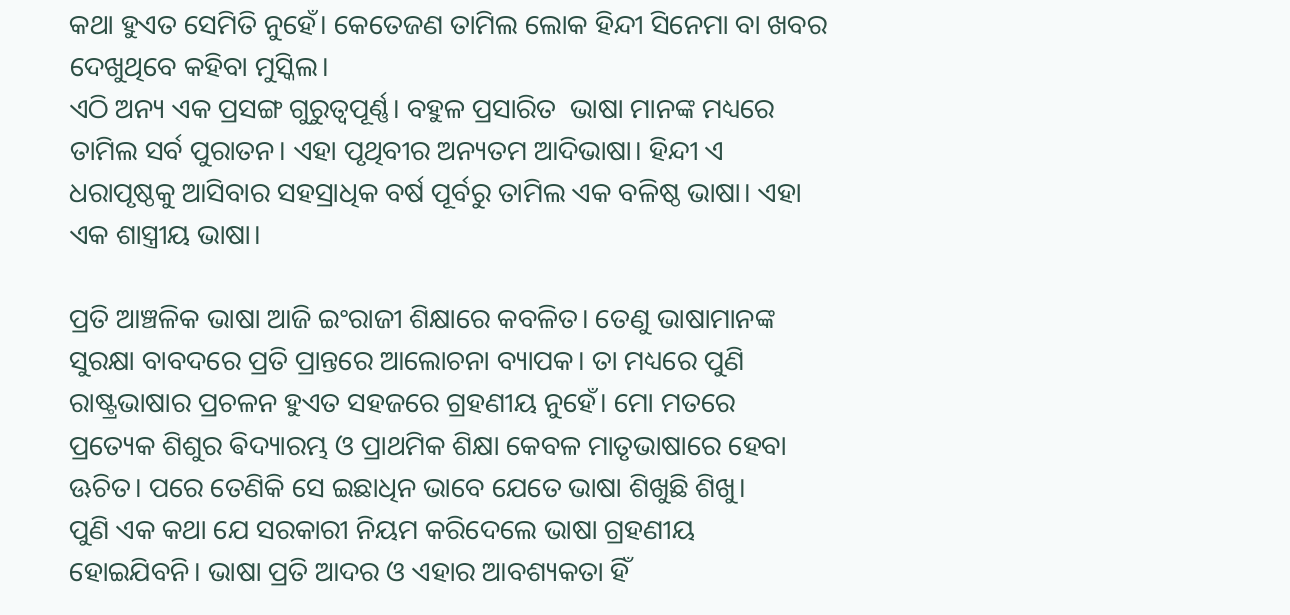କଥା ହୁଏତ ସେମିତି ନୁହେଁ। କେତେଜଣ ତାମିଲ ଲୋକ ହିନ୍ଦୀ ସିନେମା ବା ଖବର ଦେଖୁଥିବେ କହିବା ମୁସ୍କିଲ।
ଏଠି ଅନ୍ୟ ଏକ ପ୍ରସଙ୍ଗ ଗୁରୁତ୍ୱପୂର୍ଣ୍ଣ। ବହୁଳ ପ୍ରସାରିତ  ଭାଷା ମାନଙ୍କ ମଧ୍ୟରେ ତାମିଲ ସର୍ବ ପୁରାତନ। ଏହା ପୃଥିବୀର ଅନ୍ୟତମ ଆଦିଭାଷା। ହିନ୍ଦୀ ଏ ଧରାପୃଷ୍ଠକୁ ଆସିବାର ସହସ୍ରାଧିକ ବର୍ଷ ପୂର୍ବରୁ ତାମିଲ ଏକ ବଳିଷ୍ଠ ଭାଷା। ଏହା ଏକ ଶାସ୍ତ୍ରୀୟ ଭାଷା।

ପ୍ରତି ଆଞ୍ଚଳିକ ଭାଷା ଆଜି ଇଂରାଜୀ ଶିକ୍ଷାରେ କବଳିତ। ତେଣୁ ଭାଷାମାନଙ୍କ ସୁରକ୍ଷା ବାବଦରେ ପ୍ରତି ପ୍ରାନ୍ତରେ ଆଲୋଚନା ବ୍ୟାପକ। ତା ମଧ୍ୟରେ ପୁଣି ରାଷ୍ଟ୍ରଭାଷାର ପ୍ରଚଳନ ହୁଏତ ସହଜରେ ଗ୍ରହଣୀୟ ନୁହେଁ। ମୋ ମତରେ ପ୍ରତ୍ୟେକ ଶିଶୁର ଵିଦ୍ୟାରମ୍ଭ ଓ ପ୍ରାଥମିକ ଶିକ୍ଷା କେବଳ ମାତୃଭାଷାରେ ହେବା ଊଚିତ। ପରେ ତେଣିକି ସେ ଇଛାଧିନ ଭାବେ ଯେତେ ଭାଷା ଶିଖୁଛି ଶିଖୁ।
ପୁଣି ଏକ କଥା ଯେ ସରକାରୀ ନିୟମ କରିଦେଲେ ଭାଷା ଗ୍ରହଣୀୟ ହୋଇଯିବନି। ଭାଷା ପ୍ରତି ଆଦର ଓ ଏହାର ଆବଶ୍ୟକତା ହିଁ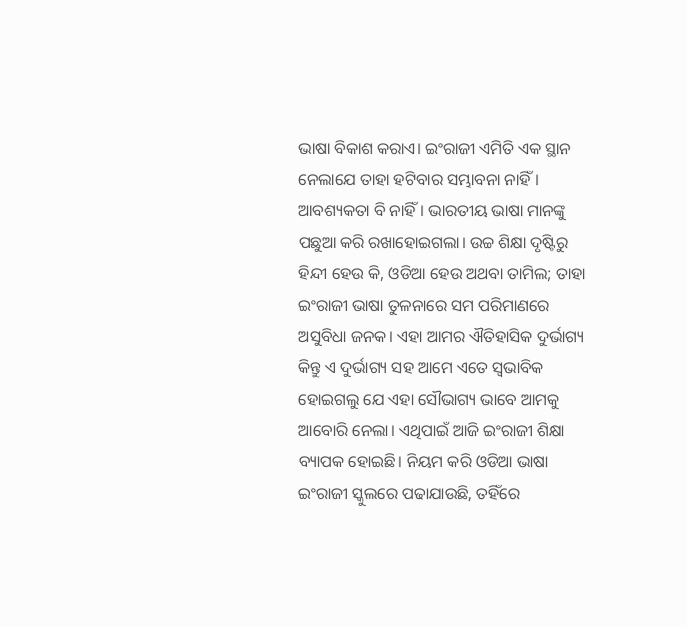ଭାଷା ବିକାଶ କରାଏ। ଇଂରାଜୀ ଏମିତି ଏକ ସ୍ଥାନ ନେଲାଯେ ତାହା ହଟିବାର ସମ୍ଭାବନା ନାହିଁ। ଆବଶ୍ୟକତା ବି ନାହିଁ। ଭାରତୀୟ ଭାଷା ମାନଙ୍କୁ ପଛୁଆ କରି ରଖାହୋଇଗଲା। ଉଚ୍ଚ ଶିକ୍ଷା ଦୃଷ୍ଟିରୁ ହିନ୍ଦୀ ହେଉ କି, ଓଡିଆ ହେଉ ଅଥବା ତାମିଲ; ତାହା ଇଂରାଜୀ ଭାଷା ତୁଳନାରେ ସମ ପରିମାଣରେ ଅସୁବିଧା ଜନକ। ଏହା ଆମର ଐତିହାସିକ ଦୁର୍ଭାଗ୍ୟ କିନ୍ତୁ ଏ ଦୁର୍ଭାଗ୍ୟ ସହ ଆମେ ଏତେ ସ୍ବଭାବିକ ହୋଇଗଲୁ ଯେ ଏହା ସୌଭାଗ୍ୟ ଭାବେ ଆମକୁ ଆବୋରି ନେଲା। ଏଥିପାଇଁ ଆଜି ଇଂରାଜୀ ଶିକ୍ଷା ବ୍ୟାପକ ହୋଇଛି। ନିୟମ କରି ଓଡିଆ ଭାଷା ଇଂରାଜୀ ସ୍କୁଲରେ ପଢାଯାଉଛି, ତହିଁରେ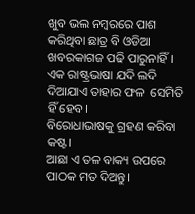ଖୁବ ଭଲ ନମ୍ବରରେ ପାଶ କରିଥିବା ଛାତ୍ର ବି ଓଡିଆ ଖବରକାଗଜ ପଢି ପାରୁନାହିଁ। ଏକ ରାଷ୍ଟ୍ରଭାଷା ଯଦି ଲଦି ଦିଆଯାଏ ତାହାର ଫଳ  ସେମିତି ହିଁ ହେବ।
ବିରୋଧାଭାଷକୁ ଗ୍ରହଣ କରିବା କଷ୍ଟ।
ଆଛା ଏ ତଳ ବାକ୍ୟ ଉପରେ ପାଠକ ମତ ଦିଅନ୍ତୁ।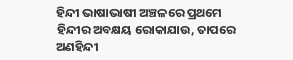ହିନ୍ଦୀ ଭାଷାଭାଷୀ ଅଞ୍ଚଳରେ ପ୍ରଥମେ ହିନ୍ଦୀର ଅବକ୍ଷୟ ରୋକାଯାଉ, ତାପରେ ଅଣହିନ୍ଦୀ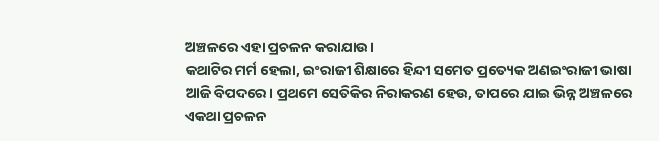ଅଞ୍ଚଳରେ ଏହା ପ୍ରଚଳନ କରାଯାଉ।
କଥାଟିର ମର୍ମ ହେଲା, ଇଂରାଜୀ ଶିକ୍ଷାରେ ହିନ୍ଦୀ ସମେତ ପ୍ରତ୍ୟେକ ଅଣଇଂରାଜୀ ଭାଷା ଆଜି ବିପଦରେ। ପ୍ରଥମେ ସେତିକିର ନିରାକରଣ ହେଉ, ତାପରେ ଯାଇ ଭିନ୍ନ ଅଞ୍ଚଳରେ ଏକଥା ପ୍ରଚଳନ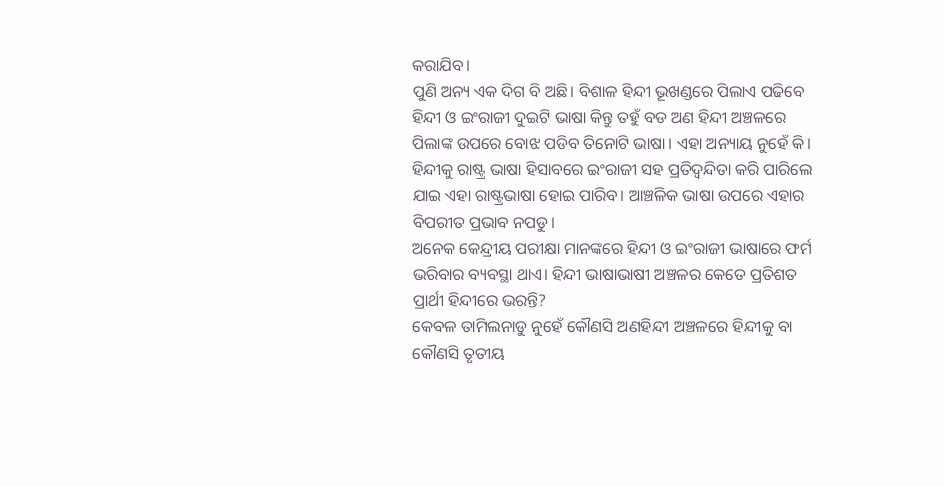କରାଯିବ।
ପୁଣି ଅନ୍ୟ ଏକ ଦିଗ ବି ଅଛି। ବିଶାଳ ହିନ୍ଦୀ ଭୂଖଣ୍ଡରେ ପିଲାଏ ପଢିବେ ହିନ୍ଦୀ ଓ ଇଂରାଜୀ ଦୁଇଟି ଭାଷା କିନ୍ତୁ ତହୁଁ ବଡ ଅଣ ହିନ୍ଦୀ ଅଞ୍ଚଳରେ ପିଲାଙ୍କ ଉପରେ ବୋଝ ପଡିବ ତିନୋଟି ଭାଷା। ଏହା ଅନ୍ୟାୟ ନୁହେଁ କି।
ହିନ୍ଦୀକୁ ରାଷ୍ଟ୍ର ଭାଷା ହିସାବରେ ଇଂରାଜୀ ସହ ପ୍ରତିଦ୍ବନ୍ଦିତା କରି ପାରିଲେ ଯାଇ ଏହା ରାଷ୍ଟ୍ରଭାଷା ହୋଇ ପାରିବ। ଆଞ୍ଚଳିକ ଭାଷା ଉପରେ ଏହାର ବିପରୀତ ପ୍ରଭାବ ନପଡୁ।
ଅନେକ କେନ୍ଦ୍ରୀୟ ପରୀକ୍ଷା ମାନଙ୍କରେ ହିନ୍ଦୀ ଓ ଇଂରାଜୀ ଭାଷାରେ ଫର୍ମ ଭରିବାର ବ୍ୟବସ୍ଥା ଥାଏ। ହିନ୍ଦୀ ଭାଷାଭାଷୀ ଅଞ୍ଚଳର କେତେ ପ୍ରତିଶତ ପ୍ରାର୍ଥୀ ହିନ୍ଦୀରେ ଭରନ୍ତି?
କେବଳ ତାମିଲନାଡୁ ନୁହେଁ କୌଣସି ଅଣହିନ୍ଦୀ ଅଞ୍ଚଳରେ ହିନ୍ଦୀକୁ ବା କୌଣସି ତୃତୀୟ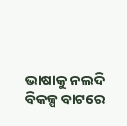ଭାଷାକୁ ନଲଦି ବିକଳ୍ପ ବାଟରେ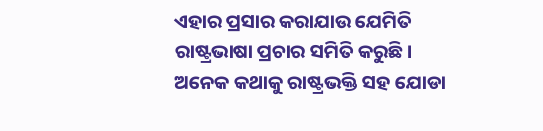ଏହାର ପ୍ରସାର କରାଯାଉ ଯେମିତି ରାଷ୍ଟ୍ରଭାଷା ପ୍ରଚାର ସମିତି କରୁଛି।
ଅନେକ କଥାକୁ ରାଷ୍ଟ୍ରଭକ୍ତି ସହ ଯୋଡା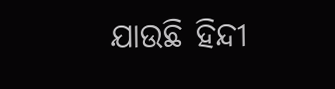ଯାଉଛି ହିନ୍ଦୀ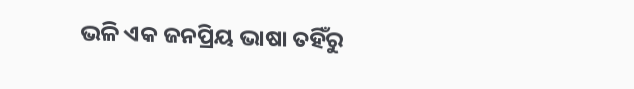ଭଳି ଏକ ଜନପ୍ରିୟ ଭାଷା ତହିଁରୁ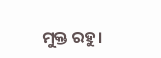ମୁକ୍ତ ରହୁ।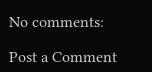No comments:

Post a Comment